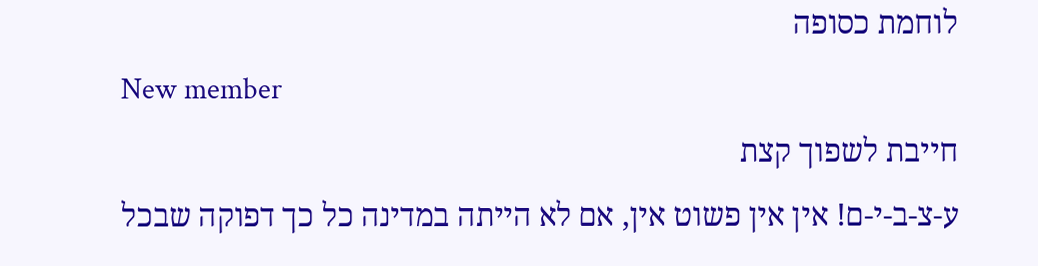לוחמת כסופה
New member
חייבת לשפוך קצת
ע-צ-ב-י-ם! אין אין פשוט אין, אם לא הייתה במדינה כל כך דפוקה שבכל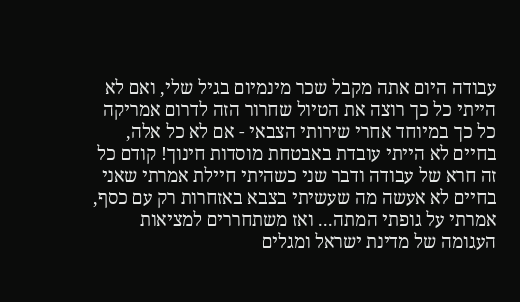עבודה היום אתה מקבל שכר מינמיום בגיל שלי, ואם לא הייתי כל כך רוצה את הטיול שחרור הזה לדרום אמריקה כל כך במיוחד אחרי שירותי הצבאי - אם לא כל אלה, בחיים לא הייתי עובדת באבטחת מוסדות חינוך! קודם כל זה חרא של עבודה ודבר שני כשהיתי חיילת אמרתי שאני בחיים לא אעשה מה שעשיתי בצבא באזחרות רק עם כסף, אמרתי על גופתי המתה... ואז משתחררים למציאות העגומה של מדינת ישראל ומגלים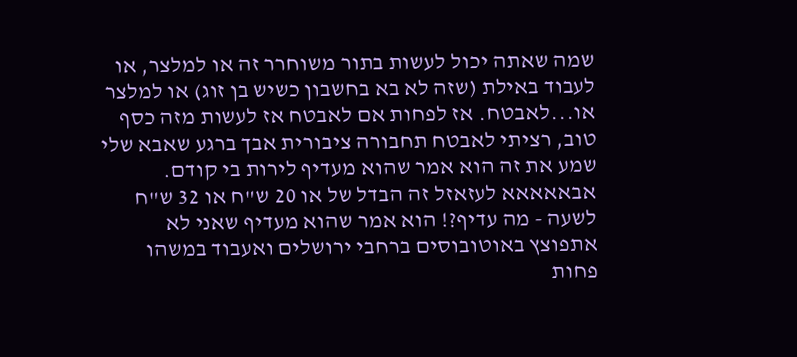שמה שאתה יכול לעשות בתור משוחרר זה או למלצר, או לעבוד באילת (שזה לא בא בחשבון כשיש בן זוג) או למלצר או...לאבטח. אז לפחות אם לאבטח אז לעשות מזה כסף טוב, רציתי לאבטח תחבורה ציבורית אבך ברגע שאבא שלי שמע את זה הוא אמר שהוא מעדיף לירות בי קודם. אבאאאאא לעזאזל זה הבדל של או 20 ש"ח או 32 ש"ח לשעה - מה עדיף?! הוא אמר שהוא מעדיף שאני לא אתפוצץ באוטובוסים ברחבי ירושלים ואעבוד במשהו פחות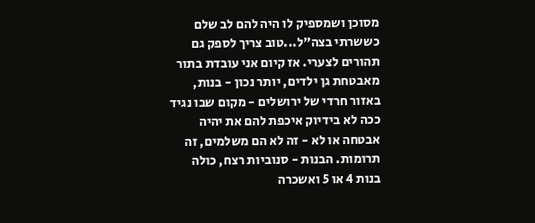מסוכן ושמספיק לו היה להם לב שלם כששרתי בצה"ל...טוב צריך לספק גם תהורים לצערי. אז קיום אני עובדת בתור מאבטחת גן ילדים, יותר נכון - בנות, באזור חרדי של ירושלים - מקום שבו נגיד ככה לא בידיוק איכפת להם את יהיה אבטחה או לא - זה לא הם משלמים, זה תרומות. הבנות - סנוביות רצח, כולה בנות 4 או 5 ואשכרה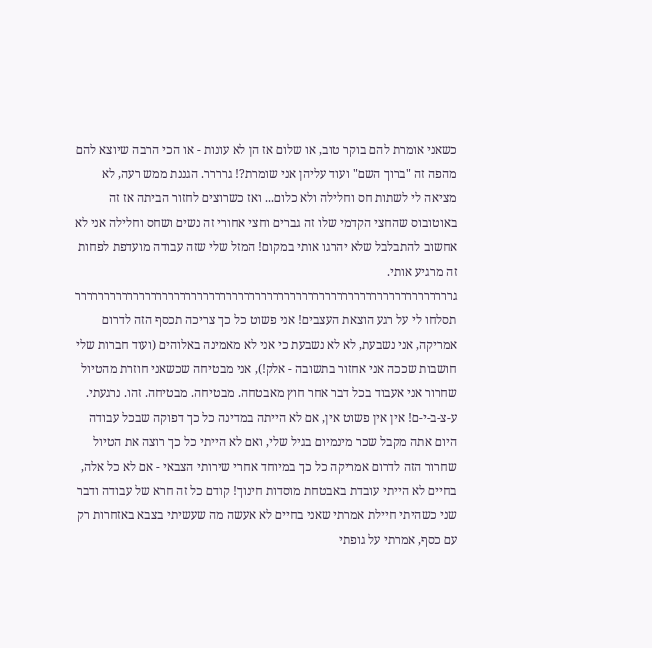כשאני אומרת להם בוקר טוב, או שלום אז הן לא עונות - או הכי הרבה שיוצא להם מהפה זה "ברוך השם" ועוד עליהן אני שומרת?! גרררר. הגננת ממש רעה, לא מציאה לי לשתות חס וחלילה ולא כלום... ואז כשרוצים לחזור הביתה אז זה באוטובוס שהחצי הקדמי שלו זה גברים וחצי אחורי זה נשים ושחס וחלילה אני לא אחשוב להתבלבל שלא יהרגו אותי במקום! המזל שלי שזה עבודה מועדפת לפחות זה מרגיע אותי. גררררררררררררררררררררררררררררררררררררררררררררררררררררררררררררררררר תסלחו לי על רגע הוצאת העצבים! אני פשוט כל כך צריכה תכסף הזה לדרום אמריקה, אני נשבעת, לא לא נשבעת כי אני לא מאמינה באלוהים (ועוד חברות שלי חושבות שככה אני אחזור בתשובה - אלק!), אני מבטיחה שכשאני חוזרת מהטיול שחרור אני אעבוד בכל דבר אחר חוץ מאבטחה. מבטיחה. מבטיחה. זהו. נרגעתי.
ע-צ-ב-י-ם! אין אין פשוט אין, אם לא הייתה במדינה כל כך דפוקה שבכל עבודה היום אתה מקבל שכר מינמיום בגיל שלי, ואם לא הייתי כל כך רוצה את הטיול שחרור הזה לדרום אמריקה כל כך במיוחד אחרי שירותי הצבאי - אם לא כל אלה, בחיים לא הייתי עובדת באבטחת מוסדות חינוך! קודם כל זה חרא של עבודה ודבר שני כשהיתי חיילת אמרתי שאני בחיים לא אעשה מה שעשיתי בצבא באזחרות רק עם כסף, אמרתי על גופתי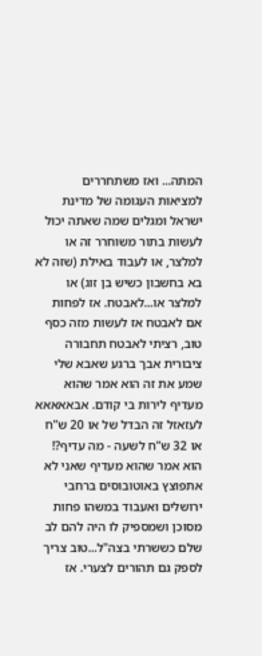המתה... ואז משתחררים למציאות העגומה של מדינת ישראל ומגלים שמה שאתה יכול לעשות בתור משוחרר זה או למלצר, או לעבוד באילת (שזה לא בא בחשבון כשיש בן זוג) או למלצר או...לאבטח. אז לפחות אם לאבטח אז לעשות מזה כסף טוב, רציתי לאבטח תחבורה ציבורית אבך ברגע שאבא שלי שמע את זה הוא אמר שהוא מעדיף לירות בי קודם. אבאאאאא לעזאזל זה הבדל של או 20 ש"ח או 32 ש"ח לשעה - מה עדיף?! הוא אמר שהוא מעדיף שאני לא אתפוצץ באוטובוסים ברחבי ירושלים ואעבוד במשהו פחות מסוכן ושמספיק לו היה להם לב שלם כששרתי בצה"ל...טוב צריך לספק גם תהורים לצערי. אז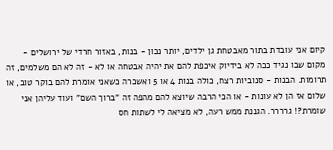קיום אני עובדת בתור מאבטחת גן ילדים, יותר נכון - בנות, באזור חרדי של ירושלים - מקום שבו נגיד ככה לא בידיוק איכפת להם את יהיה אבטחה או לא - זה לא הם משלמים, זה תרומות. הבנות - סנוביות רצח, כולה בנות 4 או 5 ואשכרה כשאני אומרת להם בוקר טוב, או שלום אז הן לא עונות - או הכי הרבה שיוצא להם מהפה זה "ברוך השם" ועוד עליהן אני שומרת?! גרררר. הגננת ממש רעה, לא מציאה לי לשתות חס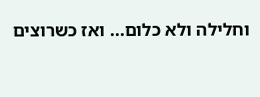וחלילה ולא כלום... ואז כשרוצים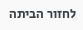לחזור הביתה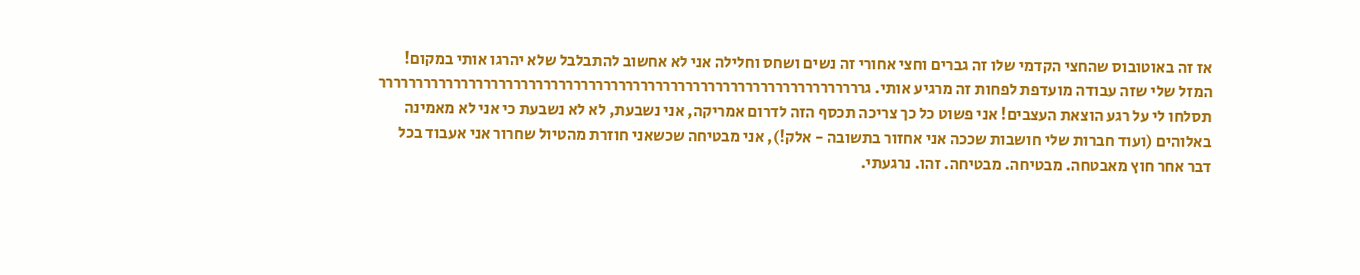אז זה באוטובוס שהחצי הקדמי שלו זה גברים וחצי אחורי זה נשים ושחס וחלילה אני לא אחשוב להתבלבל שלא יהרגו אותי במקום! המזל שלי שזה עבודה מועדפת לפחות זה מרגיע אותי. גררררררררררררררררררררררררררררררררררררררררררררררררררררררררררררררררר תסלחו לי על רגע הוצאת העצבים! אני פשוט כל כך צריכה תכסף הזה לדרום אמריקה, אני נשבעת, לא לא נשבעת כי אני לא מאמינה באלוהים (ועוד חברות שלי חושבות שככה אני אחזור בתשובה - אלק!), אני מבטיחה שכשאני חוזרת מהטיול שחרור אני אעבוד בכל דבר אחר חוץ מאבטחה. מבטיחה. מבטיחה. זהו. נרגעתי.